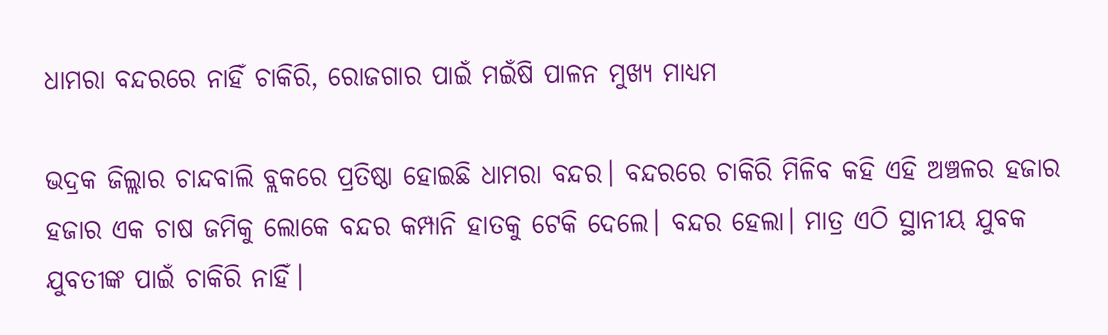ଧାମରା ବନ୍ଦରରେ ନାହିଁ ଚାକିରି, ରୋଜଗାର ପାଇଁ ମଇଁଷି ପାଳନ ମୁଖ୍ୟ ମାଧ୍ୟମ

ଭଦ୍ରକ ଜିଲ୍ଲାର ଚାନ୍ଦବାଲି ବ୍ଲକରେ ପ୍ରତିଷ୍ଠା ହୋଇଛି ଧାମରା ବନ୍ଦର। ବନ୍ଦରରେ ଚାକିରି ମିଳିବ କହି ଏହି ଅଞ୍ଚଳର ହଜାର ହଜାର ଏକ ଚାଷ ଜମିକୁ ଲୋକେ ବନ୍ଦର କମ୍ପାନି ହାତକୁ ଟେକି ଦେଲେ। ବନ୍ଦର ହେଲା। ମାତ୍ର ଏଠି ସ୍ଥାନୀୟ ଯୁବକ ଯୁବତୀଙ୍କ ପାଇଁ ଚାକିରି ନାହିଁ।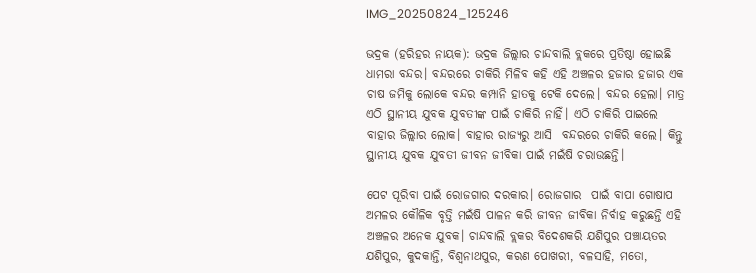IMG_20250824_125246

ଭଦ୍ରକ (ହରିହର ନାୟକ): ଭଦ୍ରକ ଜିଲ୍ଲାର ଚାନ୍ଦବାଲି ବ୍ଲକରେ ପ୍ରତିଷ୍ଠା ହୋଇଛି ଧାମରା ବନ୍ଦର। ବନ୍ଦରରେ ଚାକିରି ମିଳିବ କହି ଏହି ଅଞ୍ଚଳର ହଜାର ହଜାର ଏକ ଚାଷ ଜମିକୁ ଲୋକେ ବନ୍ଦର କମ୍ପାନି ହାତକୁ ଟେକି ଦେଲେ। ବନ୍ଦର ହେଲା। ମାତ୍ର ଏଠି ସ୍ଥାନୀୟ ଯୁବକ ଯୁବତୀଙ୍କ ପାଇଁ ଚାକିରି ନାହିଁ। ଏଠି ଚାକିରି ପାଇଲେ ବାହାର ଜିଲ୍ଲାର ଲୋକ। ବାହାର ରାଜ୍ୟରୁ ଆସି  ବନ୍ଦରରେ ଚାକିରି କଲେ। କିନ୍ତୁ ସ୍ଥାନୀୟ ଯୁବକ ଯୁବତୀ ଜୀବନ ଜୀବିକା ପାଇଁ ମଇଁଷି ଚରାଉଛନ୍ତି।

ପେଟ ପୂରିବା ପାଇଁ ରୋଜଗାର ଦରକାର। ରୋଜଗାର  ପାଇଁ ବାପା ଗୋଷାପ ଅମଳର କୌଳିକ ବୃତ୍ତି ମଇଁଷି ପାଳନ କରି ଜୀବନ ଜୀବିକା ନିର୍ବାହ କରୁଛନ୍ତି ଏହି ଅଞ୍ଚଳର ଅନେକ ଯୁବକ। ଚାନ୍ଦବାଲି ବ୍ଲକର ବିଦେଶକରି ଯଶିପୁର ପଞ୍ଚାୟତର ଯଶିପୁର, କୁଦକାନ୍ତି, ବିଶ୍ୱନାଥପୁର, କରଣ ପୋଖରୀ, ବଳସାହି, ମତୋ,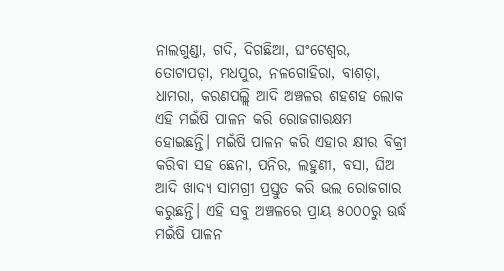ନାଲଗୁଣ୍ଡା, ଗଦି, ଦିଗଛିଆ, ଘଂଟେଶ୍ୱର, ତୋଟାପଡ଼ା, ମଧପୁର, ନଳଗୋହିରା, ବାଶଡ଼ା, ଧାମରା, କରଣପଲ୍ଲି ଆଦି ଅଞ୍ଚଳର ଶହଶହ ଲୋକ ଏହି ମଇଁଷି ପାଳନ କରି ରୋଜଗାରକ୍ଷମ ହୋଇଛନ୍ତି। ମଇଁଷି ପାଳନ କରି ଏହାର କ୍ଷୀର ବିକ୍ରୀ କରିବା ସହ ଛେନା, ପନିର, ଲହୁଣୀ, ବସା, ଘିଅ ଆଦି ଖାଦ୍ୟ ସାମଗ୍ରୀ ପ୍ରସ୍ତୁତ କରି ଭଲ ରୋଜଗାର କରୁଛନ୍ତି। ଏହି ସବୁ ଅଞ୍ଚଳରେ ପ୍ରାୟ ୫୦୦୦ରୁ ଊର୍ଦ୍ଧ ମଇଁଷି ପାଳନ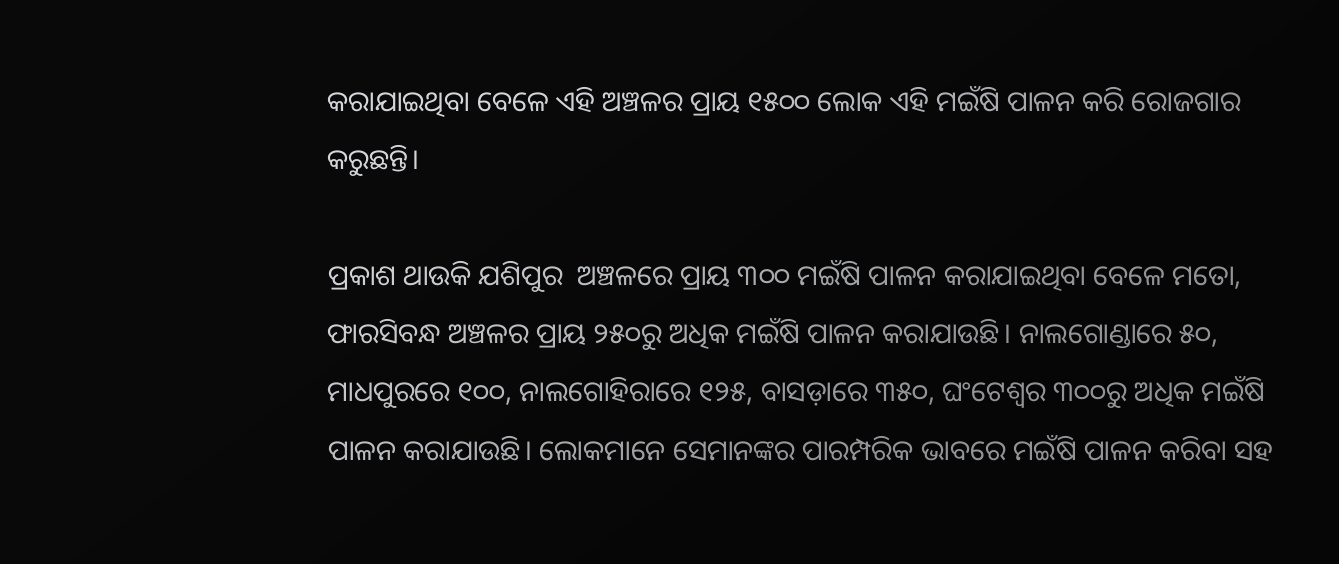କରାଯାଇଥିବା ବେଳେ ଏହି ଅଞ୍ଚଳର ପ୍ରାୟ ୧୫୦୦ ଲୋକ ଏହି ମଇଁଷି ପାଳନ କରି ରୋଜଗାର କରୁଛନ୍ତି।

ପ୍ରକାଶ ଥାଉକି ଯଶିପୁର  ଅଞ୍ଚଳରେ ପ୍ରାୟ ୩୦୦ ମଇଁଷି ପାଳନ କରାଯାଇଥିବା ବେଳେ ମତୋ, ଫାରସିବନ୍ଧ ଅଞ୍ଚଳର ପ୍ରାୟ ୨୫୦ରୁ ଅଧିକ ମଇଁଷି ପାଳନ କରାଯାଉଛି। ନାଲଗୋଣ୍ଡାରେ ୫୦, ମାଧପୁରରେ ୧୦୦, ନାଲଗୋହିରାରେ ୧୨୫, ବାସଡ଼ାରେ ୩୫୦, ଘଂଟେଶ୍ୱର ୩୦୦ରୁ ଅଧିକ ମଇଁଷି  ପାଳନ କରାଯାଉଛି। ଲୋକମାନେ ସେମାନଙ୍କର ପାରମ୍ପରିକ ଭାବରେ ମଇଁଷି ପାଳନ କରିବା ସହ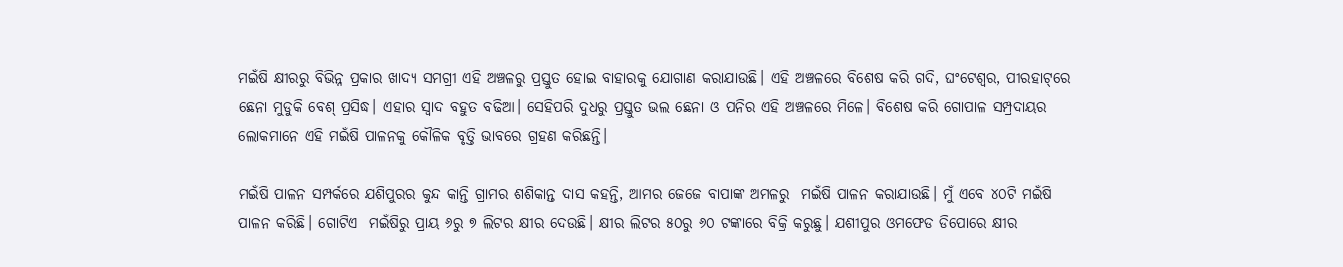ମଇଁଷି କ୍ଷୀରରୁ ବିଭିନ୍ନ ପ୍ରକାର ଖାଦ୍ୟ ସମଗ୍ରୀ ଏହି ଅଞ୍ଚଳରୁ ପ୍ରସ୍ତୁତ ହୋଇ ବାହାରକୁ ଯୋଗାଣ କରାଯାଉଛି। ଏହି ଅଞ୍ଚଳରେ ବିଶେଷ କରି ଗଦି, ଘଂଟେଶ୍ୱର, ପୀରହାଟ୍‌ରେ ଛେନା ମୁଡୁକି ବେଶ୍ ପ୍ରସିଦ୍ଧ। ଏହାର ସ୍ଵାଦ ବହୁତ ବଢିଆ। ସେହିପରି ଦୁଧରୁ ପ୍ରସ୍ତୁତ ଭଲ ଛେନା ଓ ପନିର ଏହି ଅଞ୍ଚଳରେ ମିଳେ। ବିଶେଷ କରି ଗୋପାଳ ସମ୍ପ୍ରଦାୟର ଲୋକମାନେ ଏହି ମଇଁଷି ପାଳନକୁ କୌଳିକ ବୃତ୍ତି ଭାବରେ ଗ୍ରହଣ କରିଛନ୍ତି।

ମଇଁଷି ପାଳନ ସମ୍ପର୍କରେ ଯଶିପୁରର କୁନ୍ଦ କାନ୍ତି ଗ୍ରାମର ଶଶିକାନ୍ତ ଦାସ କହନ୍ତି, ଆମର ଜେଜେ ବାପାଙ୍କ ଅମଳରୁ  ମଇଁଷି ପାଳନ କରାଯାଉଛି। ମୁଁ ଏବେ ୪୦ଟି ମଇଁଷି ପାଳନ କରିଛି। ଗୋଟିଏ  ମଇଁଷିରୁ ପ୍ରାୟ ୬ରୁ ୭ ଲିଟର କ୍ଷୀର ଦେଉଛି। କ୍ଷୀର ଲିଟର ୫୦ରୁ ୬୦ ଟଙ୍କାରେ ବିକ୍ରି କରୁଛୁ। ଯଶୀପୁର ଓମଫେଡ ଡିପୋରେ କ୍ଷୀର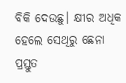ବିକି ଦେଉଛୁ। କ୍ଷୀର ଅଧିକ ହେଲେ ସେଥିରୁ ଛେନା ପ୍ରସ୍ତୁତ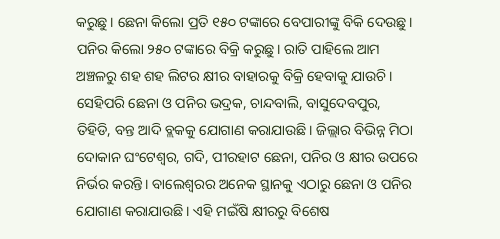କରୁଛୁ। ଛେନା କିଲୋ ପ୍ରତି ୧୫୦ ଟଙ୍କାରେ ବେପାରୀଙ୍କୁ ବିକି ଦେଉଛୁ। ପନିର କିଲୋ ୨୫୦ ଟଙ୍କାରେ ବିକ୍ରି କରୁଛୁ। ରାତି ପାହିଲେ ଆମ ଅଞ୍ଚଳରୁ ଶହ ଶହ ଲିଟର କ୍ଷୀର ବାହାରକୁ ବିକ୍ରି ହେବାକୁ ଯାଉଚି। ସେହିପରି ଛେନା ଓ ପନିର ଭଦ୍ରକ, ଚାନ୍ଦବାଲି, ବାସୁଦେବପୁର, ତିହିଡି, ବନ୍ତ ଆଦି ବ୍ଲକକୁ ଯୋଗାଣ କରାଯାଉଛି। ଜିଲ୍ଲାର ବିଭିନ୍ନ ମିଠା ଦୋକାନ ଘଂଟେଶ୍ୱର, ଗଦି, ପୀରହାଟ ଛେନା, ପନିର ଓ କ୍ଷୀର ଉପରେ ନିର୍ଭର କରନ୍ତି। ବାଲେଶ୍ଵରର ଅନେକ ସ୍ଥାନକୁ ଏଠାରୁ ଛେନା ଓ ପନିର ଯୋଗାଣ କରାଯାଉଛି। ଏହି ମଇଁଷି କ୍ଷୀରରୁ ବିଶେଷ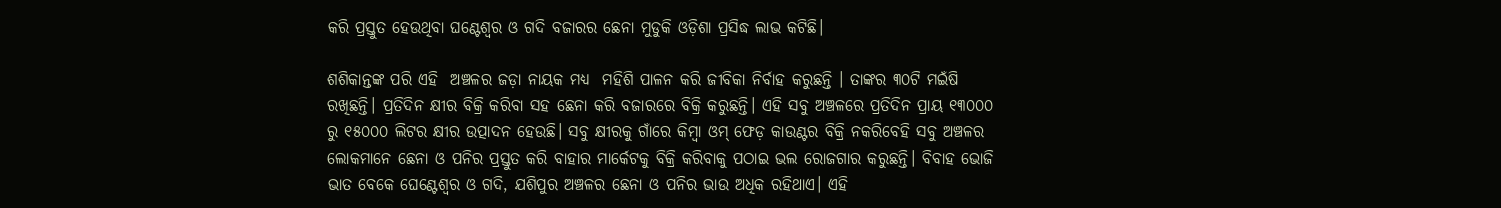କରି ପ୍ରସ୍ତୁତ ହେଉଥିବା ଘଣ୍ଟେଶ୍ୱର ଓ ଗଦି ବଜାରର ଛେନା ମୁଡୁକି ଓଡ଼ିଶା ପ୍ରସିଦ୍ଧ ଲାଭ କଟିଛି।

ଶଶିକାନ୍ତଙ୍କ ପରି ଏହି  ଅଞ୍ଚଳର ଜଡ଼ା ନାୟକ ମଧ୍ୟ  ମହିଶି ପାଳନ କରି ଜୀବିକା ନିର୍ବାହ କରୁଛନ୍ତି । ତାଙ୍କର ୩୦ଟି ମଇଁଷି ରଖିଛନ୍ତି। ପ୍ରତିଦିନ କ୍ଷୀର ବିକ୍ରି କରିବା ସହ ଛେନା କରି ବଜାରରେ ବିକ୍ରି କରୁଛନ୍ତି। ଏହି ସବୁ ଅଞ୍ଚଳରେ ପ୍ରତିଦିନ ପ୍ରାୟ ୧୩୦୦୦ ରୁ ୧୫୦୦୦ ଲିଟର କ୍ଷୀର ଉତ୍ପାଦନ ହେଉଛି। ସବୁ କ୍ଷୀରକୁ ଗାଁରେ କିମ୍ବା ଓମ୍ ଫେଡ଼ କାଉଣ୍ଟର ବିକ୍ରି ନକରିବେହି ସବୁ ଅଞ୍ଚଳର ଲୋକମାନେ ଛେନା ଓ ପନିର ପ୍ରସ୍ତୁତ କରି ବାହାର ମାର୍କେଟକୁ ବିକ୍ରି କରିବାକୁ ପଠାଇ ଭଲ ରୋଜଗାର କରୁଛନ୍ତି। ବିବାହ ଭୋଜି ଭାତ ବେକେ ଘେଣ୍ଟେଶ୍ୱର ଓ ଗଦି, ଯଶିପୁର ଅଞ୍ଚଳର ଛେନା ଓ ପନିର ଭାଉ ଅଧିକ ରହିଥାଏ। ଏହି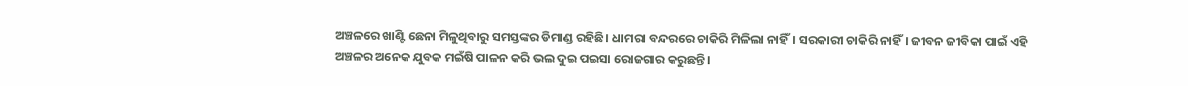ଅଞ୍ଚଳରେ ଖାଣ୍ଟି ଛେନା ମିଳୁଥିବାରୁ ସମସ୍ତଙ୍କର ଡିମାଣ୍ଡ ରହିଛି। ଧାମରା ବନ୍ଦରରେ ଚାକିରି ମିଳିଲା ନାହିଁ। ସରକାରୀ ଚାକିରି ନାହିଁ। ଜୀବନ ଜୀବିକା ପାଇଁ ଏହି ଅଞ୍ଚଳର ଅନେକ ଯୁବକ ମଇଁଷି ପାଳନ କରି ଭଲ ଦୁଇ ପଇସା ରୋଜଗାର କରୁଛନ୍ତି।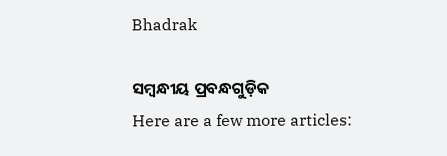Bhadrak

ସମ୍ବନ୍ଧୀୟ ପ୍ରବନ୍ଧଗୁଡ଼ିକ
Here are a few more articles: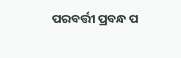ପରବର୍ତ୍ତୀ ପ୍ରବନ୍ଧ ପ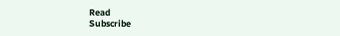Read
Subscribe